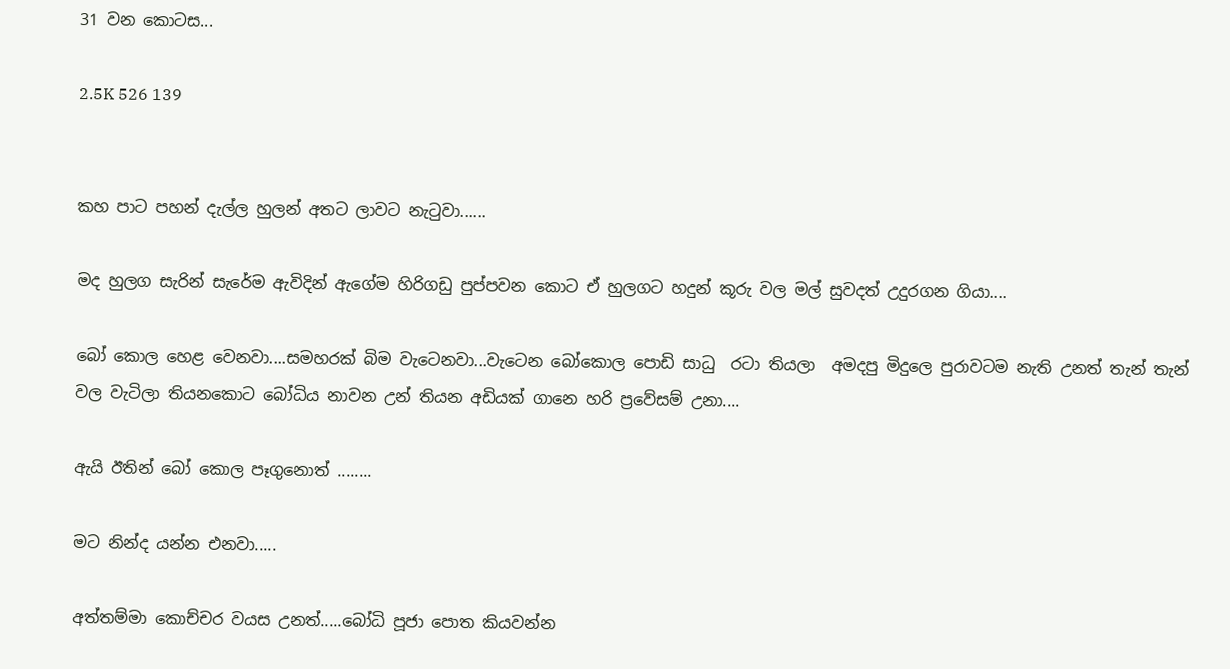31 වන කොටස...

2.5K 526 139


කහ පාට පහන් දැල්ල හුලන් අතට ලාවට නැටුවා......

මද හුලග සැරින් සැරේම ඇවිදින් ඇගේම හිරිගඩු පුප්පවන කොට ඒ හුලගට හදුන් කූරු වල මල් සුවදත් උදුරගන ගියා....

බෝ කොල හෙළ වෙනවා....සමහරක් බිම වැටෙනවා...වැටෙන බෝකොල පොඩි සාධු  රටා තියලා  අමදපු මිදුලෙ පුරාවටම නැති උනත් තැන් තැන් වල වැටිලා තියනකොට බෝධිය නාවන උන් තියන අඩියක් ගානෙ හරි ප්‍රවේසම් උනා....

ඇයි ඊතින් බෝ කොල පෑගුනොත් ........

මට නින්ද යන්න එනවා.....

අත්තම්මා කොච්චර වයස උනත්.....බෝධි පූජා පොත කියවන්න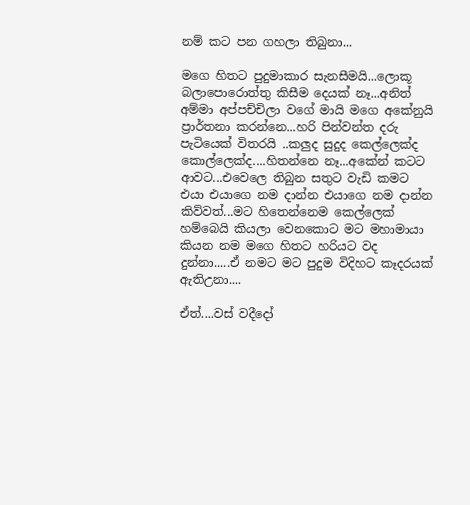නම් කට පන ගහලා තිබුනා...

මගෙ හිතට පුදුමාකාර සැනසීමයි...ලොකූ බලාපොරොත්තු කිසීම දෙයක් නෑ...අනිත් අම්මා අප්පච්චිලා වගේ මායි මගෙ අකේනුයි ප්‍රාර්තනා කරන්නෙ...හරි පින්වන්ත දරු පැටියෙක් විතරයි ..කලුද සුදුද කෙල්ලෙක්ද කොල්ලෙක්ද....හිතන්නෙ නෑ...අකේන් කටට ආවට...එවෙලෙ තිබුන සතුට වැඩි කමට එයා එයාගෙ නම දාන්න එයාගෙ නම දාන්න කිව්වත්...මට හිතෙන්නෙම කෙල්ලෙක් හම්බෙයි කියලා වෙනකොට මට මහාමායා  කියන නම මගෙ හිතට හරියට වද දුන්නා.....ඒ නමට මට පුදුම විදිහට කෑදරයක් ඇතිඋනා....

ඒත්....වස් වදීදෝ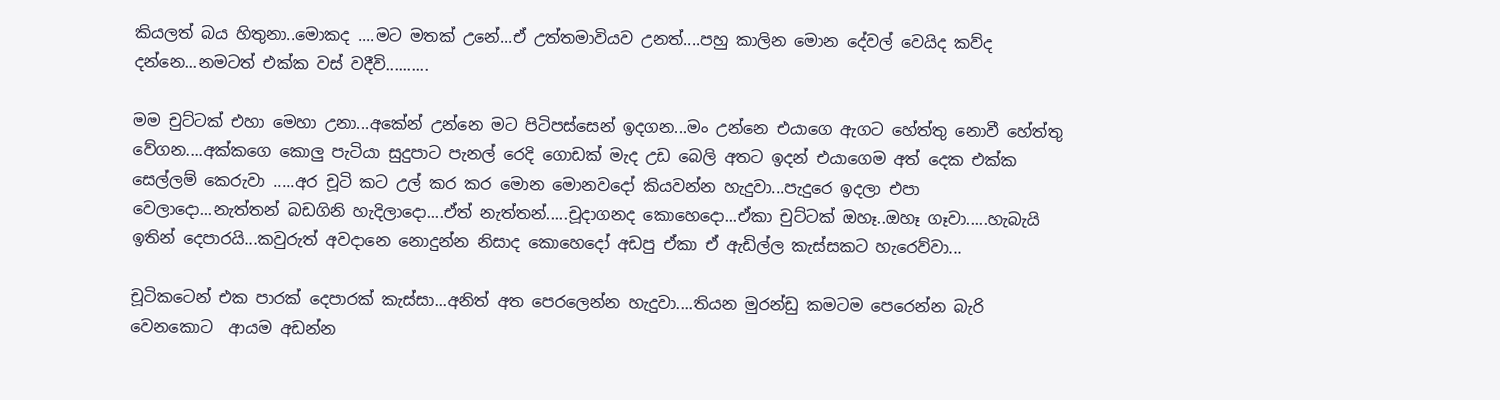කියලත් බය හිතුනා..මොකද ....මට මතක් උනේ...ඒ උත්තමාවියව උනත්....පහු කාලින මොන දේවල් වෙයිද කව්ද දන්නෙ...නමටත් එක්ක වස් වදීවි..........

මම චුට්ටක් එහා මෙහා උනා...අකේන් උන්නෙ මට පිටිපස්සෙන් ඉදගන...මං උන්නෙ එයාගෙ ඇගට හේත්තු නොවී හේත්තු වේගන....අක්කගෙ කොලු පැටියා සුදුපාට පැනල් රෙදි ගොඩක් මැද උඩ බෙලි අතට ඉදන් එයාගෙම අත් දෙක එක්ක සෙල්ලම් කෙරුවා .....අර චූටි කට උල් කර කර මොන මොනවදෝ කියවන්න හැදුවා...පැදුරෙ ඉදලා එපා වෙලාදො...නැත්තන් බඩගිනි හැදිලාදො....ඒත් නැත්තන්.....චූදාගනද කොහෙදො...ඒකා චුට්ටක් ඔහෑ..ඔහෑ ගෑවා.....හැබැයි ඉතින් දෙපාරයි...කවුරුත් අවදානෙ නොදුන්න නිසාද කොහෙදෝ අඩපු ඒකා ඒ ඇඩිල්ල කැස්සකට හැරෙව්වා...

චූටිකටෙන් එක පාරක් දෙපාරක් කැස්සා...අනිත් අත පෙරලෙන්න හැදුවා....තියන මුරන්ඩු කමටම පෙරෙන්න බැරි වෙනකොට  ආයම අඩන්න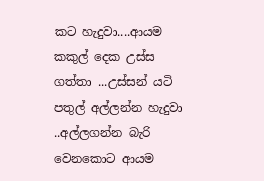කට හැදුවා....ආයම කකුල් දෙක උස්ස ගත්තා ...උස්සන් යටි පතුල් අල්ලන්න හැදුවා ..අල්ලගන්න බැරි වෙනකොට ආයම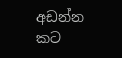අඩන්න කට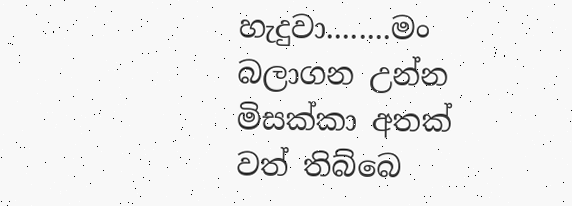හැදුවා........මං බලාගන උන්න මිසක්කා අතක් වත් තිබ්බෙ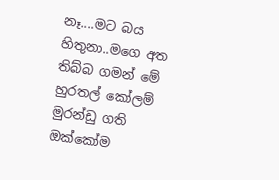නෑ....මට බය හිතුනා..මගෙ අත තිබ්බ ගමන් මේ හුරතල් කෝලම් මුරන්ඩු ගති ඔක්කෝම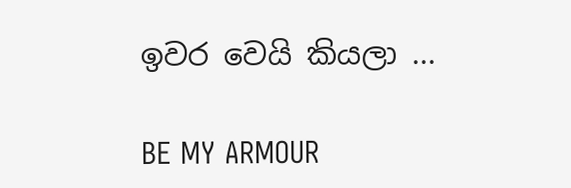ඉවර වෙයි කියලා ...

BE MY ARMOUR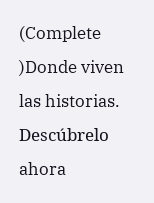(Complete )Donde viven las historias. Descúbrelo ahora